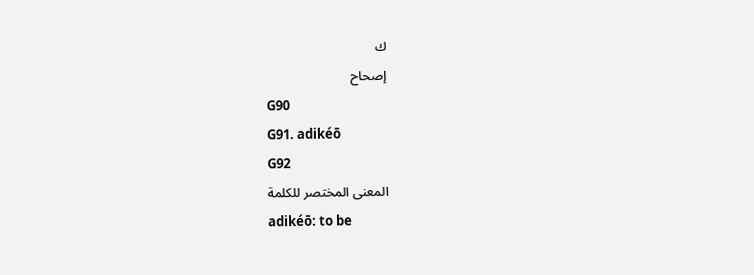ك
إصحاح
G90
G91. adikéō
G92
المعنى المختصر للكلمة
adikéō: to be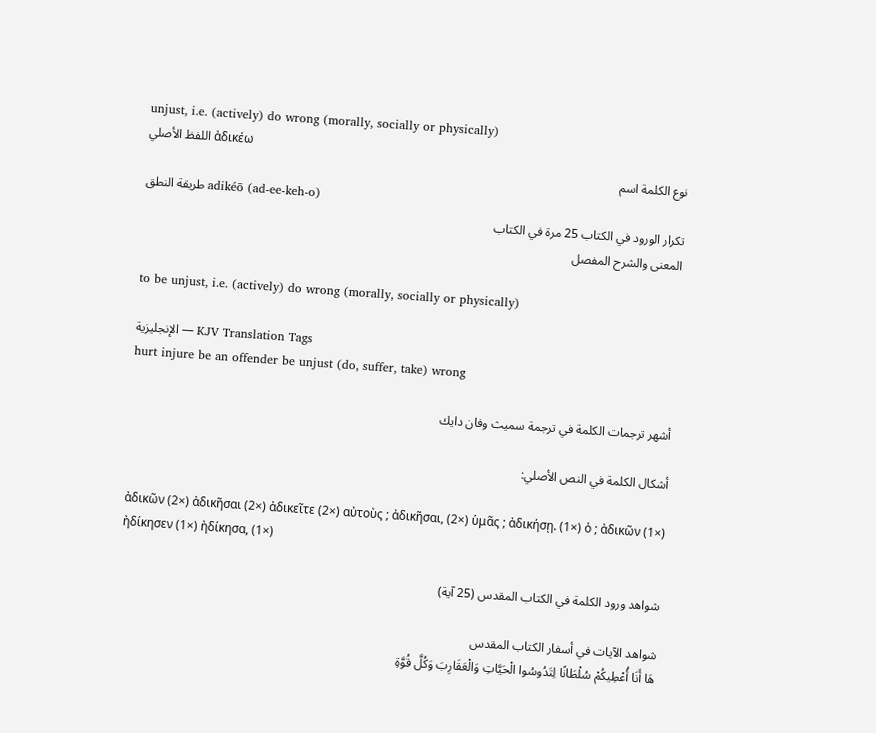unjust, i.e. (actively) do wrong (morally, socially or physically)
اللفظ الأصلي ἀδικέω
نوع الكلمة اسم
طريقة النطق adikéō (ad-ee-keh-o)
تكرار الورود في الكتاب 25 مرة في الكتاب
المعنى والشرح المفصل

to be unjust, i.e. (actively) do wrong (morally, socially or physically)

الإنجليزية — KJV Translation Tags
hurt injure be an offender be unjust (do, suffer, take) wrong

أشهر ترجمات الكلمة في ترجمة سميث وفان دايك

أشكال الكلمة في النص الأصلي:

ἀδικῶν (2×) ἀδικῆσαι (2×) ἀδικεῖτε (2×) αὐτοὺς ; ἀδικῆσαι, (2×) ὑμᾶς ; ἀδικήσῃ. (1×) ὁ ; ἀδικῶν (1×) ἠδίκησεν (1×) ἠδίκησα, (1×)

شواهد ورود الكلمة في الكتاب المقدس (25 آية)

شواهد الآيات في أسفار الكتاب المقدس
هَا أَنَا أُعْطِيكُمْ سُلْطَانًا لِتَدُوسُوا الْحَيَّاتِ وَالْعَقَارِبَ وَكُلَّ قُوَّةِ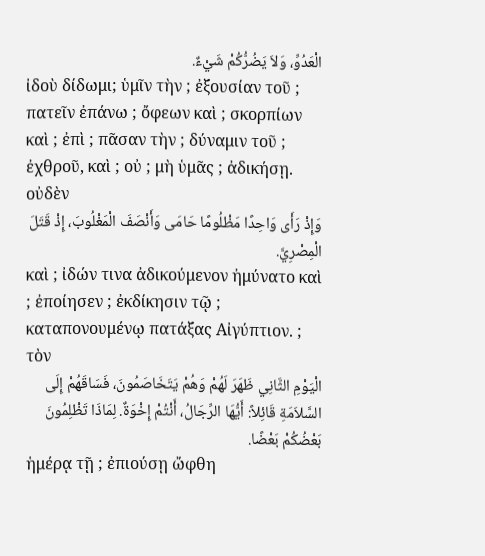الْعَدُوِّ، وَلاَ يَضُرُّكُمْ شَيْءٌ.
ἰδοὺ δίδωμι; ὑμῖν τὴν ; ἐξουσίαν τοῦ ; πατεῖν ἐπάνω ; ὄφεων καὶ ; σκορπίων καὶ ; ἐπὶ ; πᾶσαν τὴν ; δύναμιν τοῦ ; ἐχθροῦ, καὶ ; οὐ ; μὴ ὑμᾶς ; ἀδικήσῃ. οὐδὲν
وَإِذْ رَأَى وَاحِدًا مَظْلُومًا حَامَى وَأَنْصَفَ الْمَغْلُوبَ، إِذْ قَتَلَ الْمِصْرِيَّ.
καὶ ; ἰδών τινα ἀδικούμενον ἠμύνατο καὶ ; ἐποίησεν ; ἐκδίκησιν τῷ ; καταπονουμένῳ πατάξας Αἰγύπτιον. ; τὸν
الْيَوْمِ الثَّانِي ظَهَرَ لَهُمْ وَهُمْ يَتَخَاصَمُونَ، فَسَاقَهُمْ إِلَى السَّلاَمَةِ قَائِلاً: أَيُّهَا الرِّجَالُ، أَنْتُمْ إِخْوَةٌ. لِمَاذَا تَظْلِمُونَ بَعْضُكُمْ بَعْضًا.
ἡμέρᾳ τῇ ; ἐπιούσῃ ὤφθη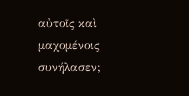αὐτοῖς καὶ μαχομένοις συνήλασεν;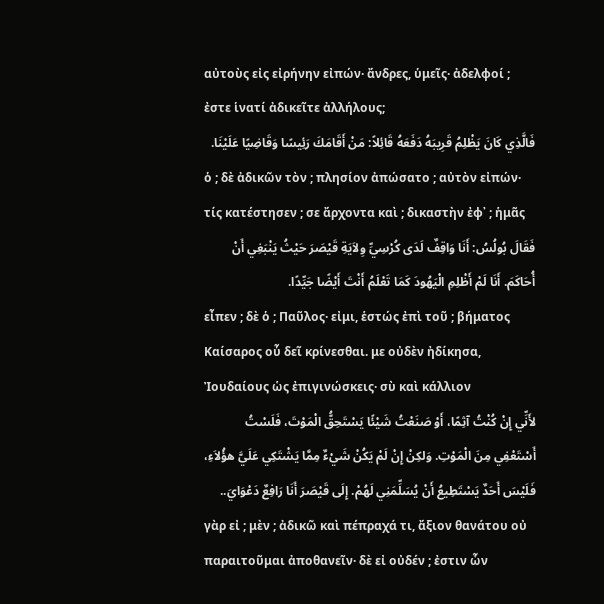αὐτοὺς εἰς εἰρήνην εἰπών· ἄνδρες, ὑμεῖς· ἀδελφοί ; ἐστε ἱνατί ἀδικεῖτε ἀλλήλους;
فَالَّذِي كَانَ يَظْلِمُ قَرِيبَهُ دَفَعَهُ قَائِلاً: مَنْ أَقَامَكَ رَئِيسًا وَقَاضِيًا عَلَيْنَا.
ὁ ; δὲ ἀδικῶν τὸν ; πλησίον ἀπώσατο ; αὐτὸν εἰπών· τίς κατέστησεν ; σε ἄρχοντα καὶ ; δικαστὴν ἐφ᾽ ; ἡμᾶς
فَقَالَ بُولُسُ: أَنَا وَاقِفٌ لَدَى كُرْسِيِّ وِلاَيَةِ قَيْصَرَ حَيْثُ يَنْبَغِي أَنْ أُحَاكَمَ. أَنَا لَمْ أَظْلِمِ الْيَهُودَ كَمَا تَعْلَمُ أَنْتَ أَيْضًا جَيِّدًا.
εἶπεν ; δὲ ὁ ; Παῦλος· εἰμι, ἑστώς ἐπὶ τοῦ ; βήματος Καίσαρος οὗ δεῖ κρίνεσθαι. με οὐδὲν ἠδίκησα, Ἰουδαίους ὡς ἐπιγινώσκεις· σὺ καὶ κάλλιον
لأَنِّي إِنْ كُنْتُ آثِمًا، أَوْ صَنَعْتُ شَيْئًا يَسْتَحِقُّ الْمَوْتَ، فَلَسْتُ أَسْتَعْفِي مِنَ الْمَوْتِ. وَلكِنْ إِنْ لَمْ يَكُنْ شَيْءٌ مِمَّا يَشْتَكِي عَلَيَّ هؤُلاَءِ، فَلَيْسَ أَحَدٌ يَسْتَطِيعُ أَنْ يُسَلِّمَنِي لَهُمْ. إِلَى قَيْصَرَ أَنَا رَافِعٌ دَعْوَايَ..
γὰρ εἰ ; μὲν ; ἀδικῶ καὶ πέπραχά τι, ἄξιον θανάτου οὐ παραιτοῦμαι ἀποθανεῖν· δὲ εἰ οὐδέν ; ἐστιν ὧν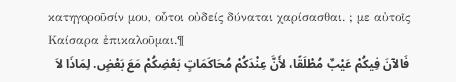κατηγοροῦσίν μου, οὗτοι οὐδείς δύναται χαρίσασθαι. ; με αὐτοῖς Καίσαρα ἐπικαλοῦμαι.¶
فَالآنَ فِيكُمْ عَيْبٌ مُطْلَقًا، لأَنَّ عِنْدَكُمْ مُحَاكَمَاتٍ بَعْضِكُمْ مَعَ بَعْضٍ. لِمَاذَا لاَ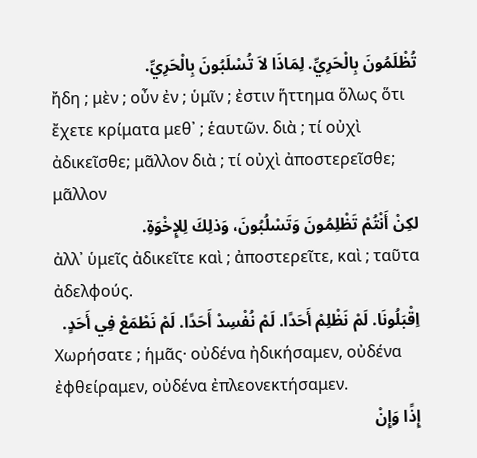تُظْلَمُونَ بِالْحَرِيِّ. لِمَاذَا لاَ تُسْلَبُونَ بِالْحَرِيِّ.
ἤδη ; μὲν ; οὖν ἐν ; ὑμῖν ; ἐστιν ἥττημα ὅλως ὅτι ἔχετε κρίματα μεθ᾽ ; ἑαυτῶν. διὰ ; τί οὐχὶ ἀδικεῖσθε; μᾶλλον διὰ ; τί οὐχὶ ἀποστερεῖσθε; μᾶλλον
لكِنْ أَنْتُمْ تَظْلِمُونَ وَتَسْلُبُونَ، وَذلِكَ لِلإِخْوَةِ.
ἀλλ᾽ ὑμεῖς ἀδικεῖτε καὶ ; ἀποστερεῖτε, καὶ ; ταῦτα ἀδελφούς.
اِقْبَلُونَا. لَمْ نَظْلِمْ أَحَدًا. لَمْ نُفْسِدْ أَحَدًا. لَمْ نَطْمَعْ فِي أَحَدٍ.
Χωρήσατε ; ἡμᾶς· οὐδένα ἠδικήσαμεν, οὐδένα ἐφθείραμεν, οὐδένα ἐπλεονεκτήσαμεν.
إِذًا وَإِنْ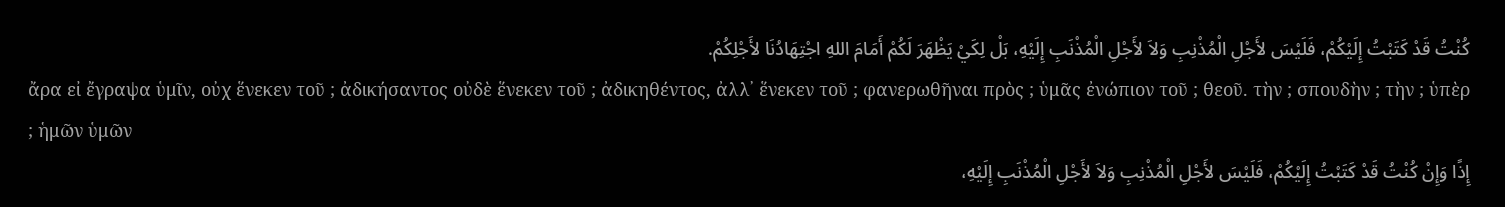كُنْتُ قَدْ كَتَبْتُ إِلَيْكُمْ، فَلَيْسَ لأَجْلِ الْمُذْنِبِ وَلاَ لأَجْلِ الْمُذْنَبِ إِلَيْهِ، بَلْ لِكَيْ يَظْهَرَ لَكُمْ أَمَامَ اللهِ اجْتِهَادُنَا لأَجْلِكُمْ.
ἄρα εἰ ἔγραψα ὑμῖν, οὐχ ἕνεκεν τοῦ ; ἀδικήσαντος οὐδὲ ἕνεκεν τοῦ ; ἀδικηθέντος, ἀλλ᾽ ἕνεκεν τοῦ ; φανερωθῆναι πρὸς ; ὑμᾶς ἐνώπιον τοῦ ; θεοῦ. τὴν ; σπουδὴν ; τὴν ; ὑπὲρ ; ἡμῶν ὑμῶν
إِذًا وَإِنْ كُنْتُ قَدْ كَتَبْتُ إِلَيْكُمْ، فَلَيْسَ لأَجْلِ الْمُذْنِبِ وَلاَ لأَجْلِ الْمُذْنَبِ إِلَيْهِ،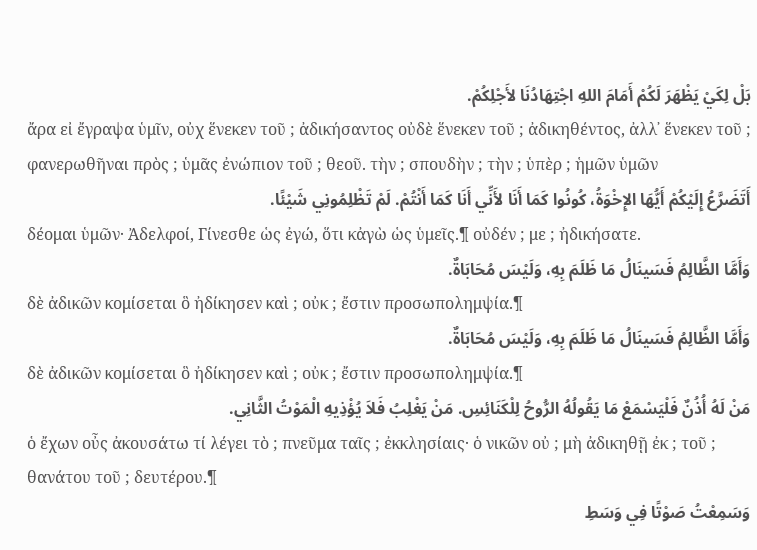بَلْ لِكَيْ يَظْهَرَ لَكُمْ أَمَامَ اللهِ اجْتِهَادُنَا لأَجْلِكُمْ.
ἄρα εἰ ἔγραψα ὑμῖν, οὐχ ἕνεκεν τοῦ ; ἀδικήσαντος οὐδὲ ἕνεκεν τοῦ ; ἀδικηθέντος, ἀλλ᾽ ἕνεκεν τοῦ ; φανερωθῆναι πρὸς ; ὑμᾶς ἐνώπιον τοῦ ; θεοῦ. τὴν ; σπουδὴν ; τὴν ; ὑπὲρ ; ἡμῶν ὑμῶν
أَتَضَرَّعُ إِلَيْكُمْ أَيُّهَا الإِخْوَةُ، كُونُوا كَمَا أَنَا لأَنِّي أَنَا كَمَا أَنْتُمْ. لَمْ تَظْلِمُونِي شَيْئًا.
δέομαι ὑμῶν· Ἀδελφοί, Γίνεσθε ὡς ἐγώ, ὅτι κἀγὼ ὡς ὑμεῖς.¶ οὐδέν ; με ; ἠδικήσατε.
وَأَمَّا الظَّالِمُ فَسَينَالُ مَا ظَلَمَ بِهِ، وَلَيْسَ مُحَابَاةٌ.
δὲ ἀδικῶν κομίσεται ὃ ἠδίκησεν καὶ ; οὐκ ; ἔστιν προσωπολημψία.¶
وَأَمَّا الظَّالِمُ فَسَينَالُ مَا ظَلَمَ بِهِ، وَلَيْسَ مُحَابَاةٌ.
δὲ ἀδικῶν κομίσεται ὃ ἠδίκησεν καὶ ; οὐκ ; ἔστιν προσωπολημψία.¶
مَنْ لَهُ أُذُنٌ فَلْيَسْمَعْ مَا يَقُولُهُ الرُّوحُ لِلْكَنَائِسِ. مَنْ يَغْلِبُ فَلاَ يُؤْذِيهِ الْمَوْتُ الثَّانِي.
ὁ ἔχων οὖς ἀκουσάτω τί λέγει τὸ ; πνεῦμα ταῖς ; ἐκκλησίαις· ὁ νικῶν οὐ ; μὴ ἀδικηθῇ ἐκ ; τοῦ ; θανάτου τοῦ ; δευτέρου.¶
وَسَمِعْتُ صَوْتًا فِي وَسَطِ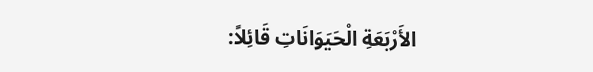الأَرْبَعَةِ الْحَيَوَانَاتِ قَائِلاً: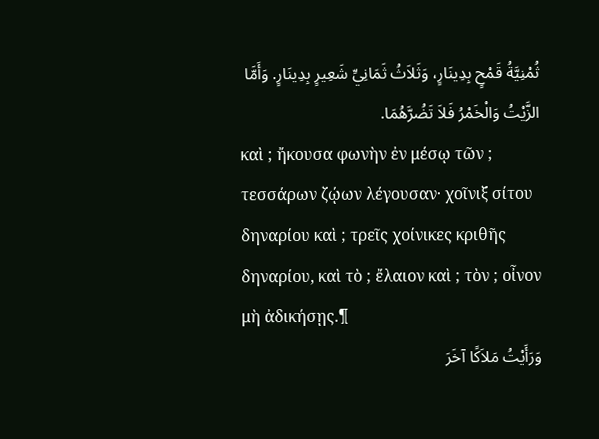ثُمْنِيَّةُ قَمْحٍ بِدِينَارٍ، وَثَلاَثُ ثَمَانِيِّ شَعِيرٍ بِدِينَارٍ. وَأَمَّا الزَّيْتُ وَالْخَمْرُ فَلاَ تَضُرَّهُمَا.
καὶ ; ἤκουσα φωνὴν ἐν μέσῳ τῶν ; τεσσάρων ζῴων λέγουσαν· χοῖνιξ σίτου δηναρίου καὶ ; τρεῖς χοίνικες κριθῆς δηναρίου, καὶ τὸ ; ἔλαιον καὶ ; τὸν ; οἶνον μὴ ἀδικήσῃς.¶
وَرَأَيْتُ مَلاَكًا آخَرَ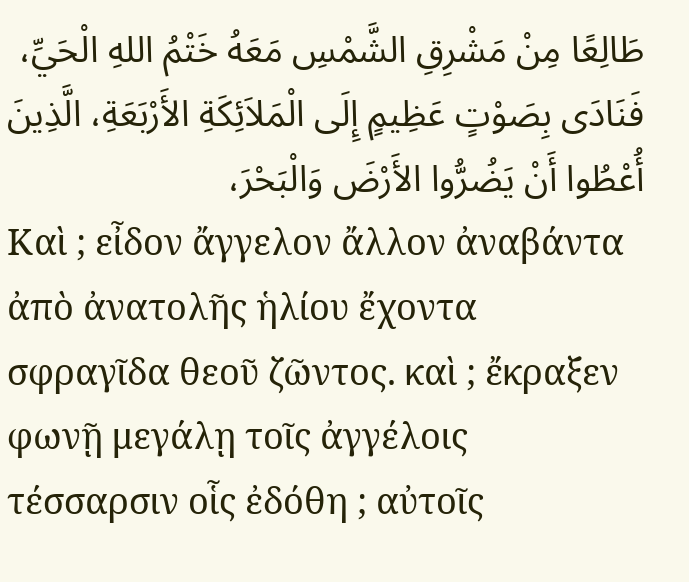طَالِعًا مِنْ مَشْرِقِ الشَّمْسِ مَعَهُ خَتْمُ اللهِ الْحَيِّ، فَنَادَى بِصَوْتٍ عَظِيمٍ إِلَى الْمَلاَئِكَةِ الأَرْبَعَةِ، الَّذِينَ أُعْطُوا أَنْ يَضُرُّوا الأَرْضَ وَالْبَحْرَ،
Καὶ ; εἶδον ἄγγελον ἄλλον ἀναβάντα ἀπὸ ἀνατολῆς ἡλίου ἔχοντα σφραγῖδα θεοῦ ζῶντος. καὶ ; ἔκραξεν φωνῇ μεγάλῃ τοῖς ἀγγέλοις τέσσαρσιν οἷς ἐδόθη ; αὐτοῖς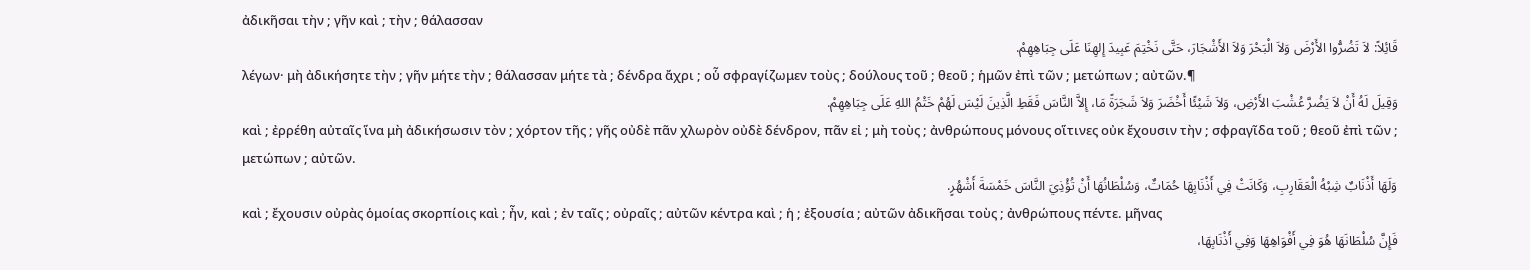ἀδικῆσαι τὴν ; γῆν καὶ ; τὴν ; θάλασσαν
قَائِلاً: لاَ تَضُرُّوا الأَرْضَ وَلاَ الْبَحْرَ وَلاَ الأَشْجَارَ، حَتَّى نَخْتِمَ عَبِيدَ إِلهِنَا عَلَى جِبَاهِهِمْ.
λέγων· μὴ ἀδικήσητε τὴν ; γῆν μήτε τὴν ; θάλασσαν μήτε τὰ ; δένδρα ἄχρι ; οὗ σφραγίζωμεν τοὺς ; δούλους τοῦ ; θεοῦ ; ἡμῶν ἐπὶ τῶν ; μετώπων ; αὐτῶν.¶
وَقِيلَ لَهُ أَنْ لاَ يَضُرَّ عُشْبَ الأَرْضِ، وَلاَ شَيْئًا أَخْضَرَ وَلاَ شَجَرَةً مَا، إِلاَّ النَّاسَ فَقَطِ الَّذِينَ لَيْسَ لَهُمْ خَتْمُ اللهِ عَلَى جِبَاهِهِمْ.
καὶ ; ἐρρέθη αὐταῖς ἵνα μὴ ἀδικήσωσιν τὸν ; χόρτον τῆς ; γῆς οὐδὲ πᾶν χλωρὸν οὐδὲ δένδρον, πᾶν εἰ ; μὴ τοὺς ; ἀνθρώπους μόνους οἵτινες οὐκ ἔχουσιν τὴν ; σφραγῖδα τοῦ ; θεοῦ ἐπὶ τῶν ; μετώπων ; αὐτῶν.
وَلَهَا أَذْنَابٌ شِبْهُ الْعَقَارِبِ، وَكَانَتْ فِي أَذْنَابِهَا حُمَاتٌ، وَسُلْطَانُهَا أَنْ تُؤْذِيَ النَّاسَ خَمْسَةَ أَشْهُرٍ.
καὶ ; ἔχουσιν οὐρὰς ὁμοίας σκορπίοις καὶ ; ἦν, καὶ ; ἐν ταῖς ; οὐραῖς ; αὐτῶν κέντρα καὶ ; ἡ ; ἐξουσία ; αὐτῶν ἀδικῆσαι τοὺς ; ἀνθρώπους πέντε. μῆνας
فَإِنَّ سُلْطَانَهَا هُوَ فِي أَفْوَاهِهَا وَفِي أَذْنَابِهَا،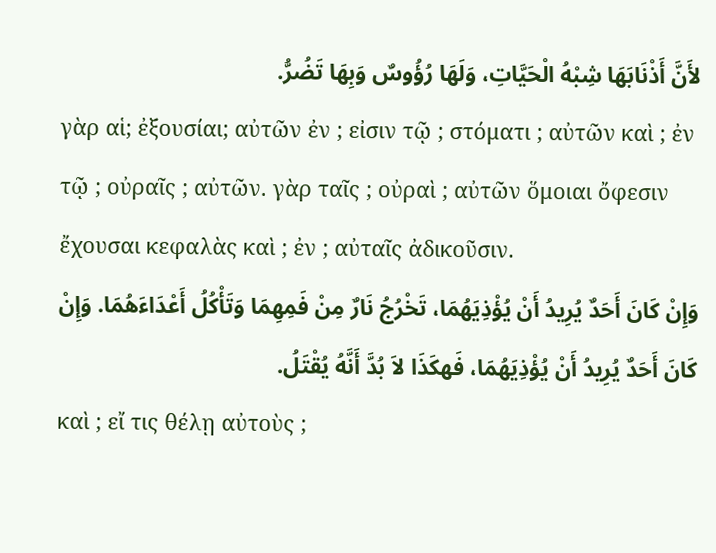لأَنَّ أَذْنَابَهَا شِبْهُ الْحَيَّاتِ، وَلَهَا رُؤُوسٌ وَبِهَا تَضُرُّ.
γὰρ αἱ; ἐξουσίαι; αὐτῶν ἐν ; εἰσιν τῷ ; στόματι ; αὐτῶν καὶ ; ἐν τῷ ; οὐραῖς ; αὐτῶν. γὰρ ταῖς ; οὐραὶ ; αὐτῶν ὅμοιαι ὄφεσιν ἔχουσαι κεφαλὰς καὶ ; ἐν ; αὐταῖς ἀδικοῦσιν.
وَإِنْ كَانَ أَحَدٌ يُرِيدُ أَنْ يُؤْذِيَهُمَا، تَخْرُجُ نَارٌ مِنْ فَمِهِمَا وَتَأْكُلُ أَعْدَاءَهُمَا. وَإِنْ كَانَ أَحَدٌ يُرِيدُ أَنْ يُؤْذِيَهُمَا، فَهكَذَا لاَ بُدَّ أَنَّهُ يُقْتَلُ.
καὶ ; εἴ τις θέλῃ αὐτοὺς ;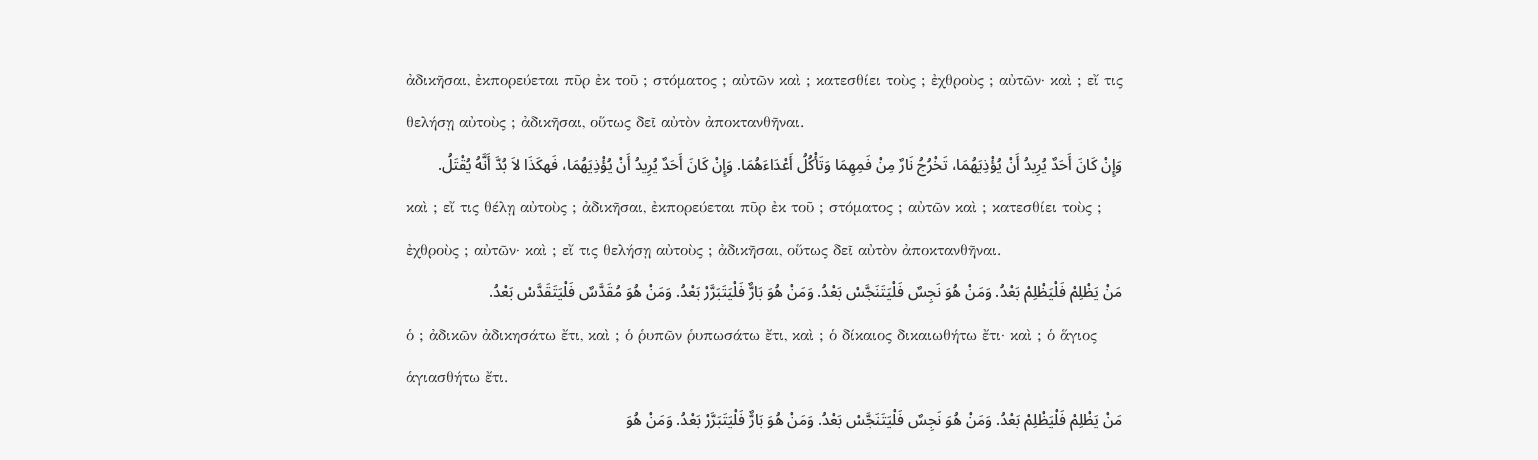ἀδικῆσαι, ἐκπορεύεται πῦρ ἐκ τοῦ ; στόματος ; αὐτῶν καὶ ; κατεσθίει τοὺς ; ἐχθροὺς ; αὐτῶν· καὶ ; εἴ τις θελήσῃ αὐτοὺς ; ἀδικῆσαι, οὕτως δεῖ αὐτὸν ἀποκτανθῆναι.
وَإِنْ كَانَ أَحَدٌ يُرِيدُ أَنْ يُؤْذِيَهُمَا، تَخْرُجُ نَارٌ مِنْ فَمِهِمَا وَتَأْكُلُ أَعْدَاءَهُمَا. وَإِنْ كَانَ أَحَدٌ يُرِيدُ أَنْ يُؤْذِيَهُمَا، فَهكَذَا لاَ بُدَّ أَنَّهُ يُقْتَلُ.
καὶ ; εἴ τις θέλῃ αὐτοὺς ; ἀδικῆσαι, ἐκπορεύεται πῦρ ἐκ τοῦ ; στόματος ; αὐτῶν καὶ ; κατεσθίει τοὺς ; ἐχθροὺς ; αὐτῶν· καὶ ; εἴ τις θελήσῃ αὐτοὺς ; ἀδικῆσαι, οὕτως δεῖ αὐτὸν ἀποκτανθῆναι.
مَنْ يَظْلِمْ فَلْيَظْلِمْ بَعْدُ. وَمَنْ هُوَ نَجِسٌ فَلْيَتَنَجَّسْ بَعْدُ. وَمَنْ هُوَ بَارٌّ فَلْيَتَبَرَّرْ بَعْدُ. وَمَنْ هُوَ مُقَدَّسٌ فَلْيَتَقَدَّسْ بَعْدُ.
ὁ ; ἀδικῶν ἀδικησάτω ἔτι, καὶ ; ὁ ῥυπῶν ῥυπωσάτω ἔτι, καὶ ; ὁ δίκαιος δικαιωθήτω ἔτι· καὶ ; ὁ ἅγιος ἁγιασθήτω ἔτι.
مَنْ يَظْلِمْ فَلْيَظْلِمْ بَعْدُ. وَمَنْ هُوَ نَجِسٌ فَلْيَتَنَجَّسْ بَعْدُ. وَمَنْ هُوَ بَارٌّ فَلْيَتَبَرَّرْ بَعْدُ. وَمَنْ هُوَ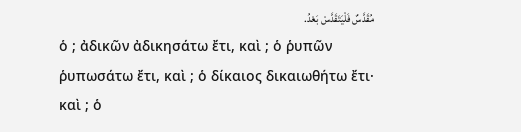مُقَدَّسٌ فَلْيَتَقَدَّسْ بَعْدُ.
ὁ ; ἀδικῶν ἀδικησάτω ἔτι, καὶ ; ὁ ῥυπῶν ῥυπωσάτω ἔτι, καὶ ; ὁ δίκαιος δικαιωθήτω ἔτι· καὶ ; ὁ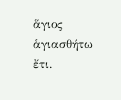ἅγιος ἁγιασθήτω ἔτι.